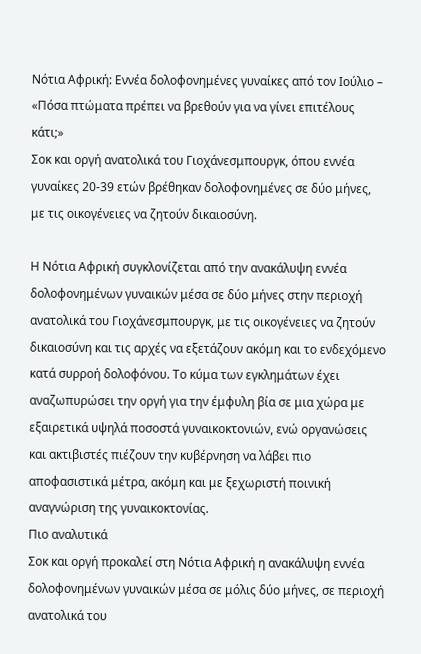Νότια Αφρική: Εννέα δολοφονημένες γυναίκες από τον Ιούλιο – «Πόσα πτώματα πρέπει να βρεθούν για να γίνει επιτέλους κάτι;»
Σοκ και οργή ανατολικά του Γιοχάνεσμπουργκ, όπου εννέα γυναίκες 20-39 ετών βρέθηκαν δολοφονημένες σε δύο μήνες, με τις οικογένειες να ζητούν δικαιοσύνη.

Η Νότια Αφρική συγκλονίζεται από την ανακάλυψη εννέα δολοφονημένων γυναικών μέσα σε δύο μήνες στην περιοχή ανατολικά του Γιοχάνεσμπουργκ, με τις οικογένειες να ζητούν δικαιοσύνη και τις αρχές να εξετάζουν ακόμη και το ενδεχόμενο κατά συρροή δολοφόνου. Το κύμα των εγκλημάτων έχει αναζωπυρώσει την οργή για την έμφυλη βία σε μια χώρα με εξαιρετικά υψηλά ποσοστά γυναικοκτονιών, ενώ οργανώσεις και ακτιβιστές πιέζουν την κυβέρνηση να λάβει πιο αποφασιστικά μέτρα, ακόμη και με ξεχωριστή ποινική αναγνώριση της γυναικοκτονίας.
Πιο αναλυτικά
Σοκ και οργή προκαλεί στη Νότια Αφρική η ανακάλυψη εννέα δολοφονημένων γυναικών μέσα σε μόλις δύο μήνες, σε περιοχή ανατολικά του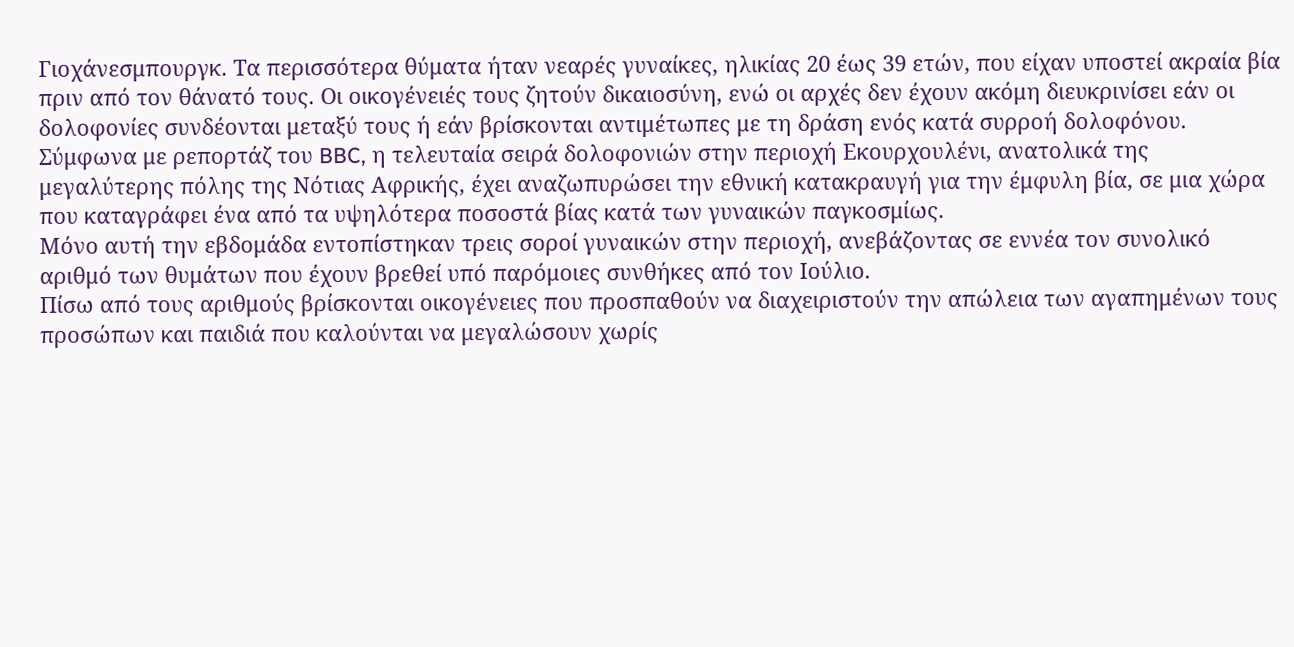Γιοχάνεσμπουργκ. Τα περισσότερα θύματα ήταν νεαρές γυναίκες, ηλικίας 20 έως 39 ετών, που είχαν υποστεί ακραία βία πριν από τον θάνατό τους. Οι οικογένειές τους ζητούν δικαιοσύνη, ενώ οι αρχές δεν έχουν ακόμη διευκρινίσει εάν οι δολοφονίες συνδέονται μεταξύ τους ή εάν βρίσκονται αντιμέτωπες με τη δράση ενός κατά συρροή δολοφόνου.
Σύμφωνα με ρεπορτάζ του BBC, η τελευταία σειρά δολοφονιών στην περιοχή Εκουρχουλένι, ανατολικά της μεγαλύτερης πόλης της Νότιας Αφρικής, έχει αναζωπυρώσει την εθνική κατακραυγή για την έμφυλη βία, σε μια χώρα που καταγράφει ένα από τα υψηλότερα ποσοστά βίας κατά των γυναικών παγκοσμίως.
Μόνο αυτή την εβδομάδα εντοπίστηκαν τρεις σοροί γυναικών στην περιοχή, ανεβάζοντας σε εννέα τον συνολικό αριθμό των θυμάτων που έχουν βρεθεί υπό παρόμοιες συνθήκες από τον Ιούλιο.
Πίσω από τους αριθμούς βρίσκονται οικογένειες που προσπαθούν να διαχειριστούν την απώλεια των αγαπημένων τους προσώπων και παιδιά που καλούνται να μεγαλώσουν χωρίς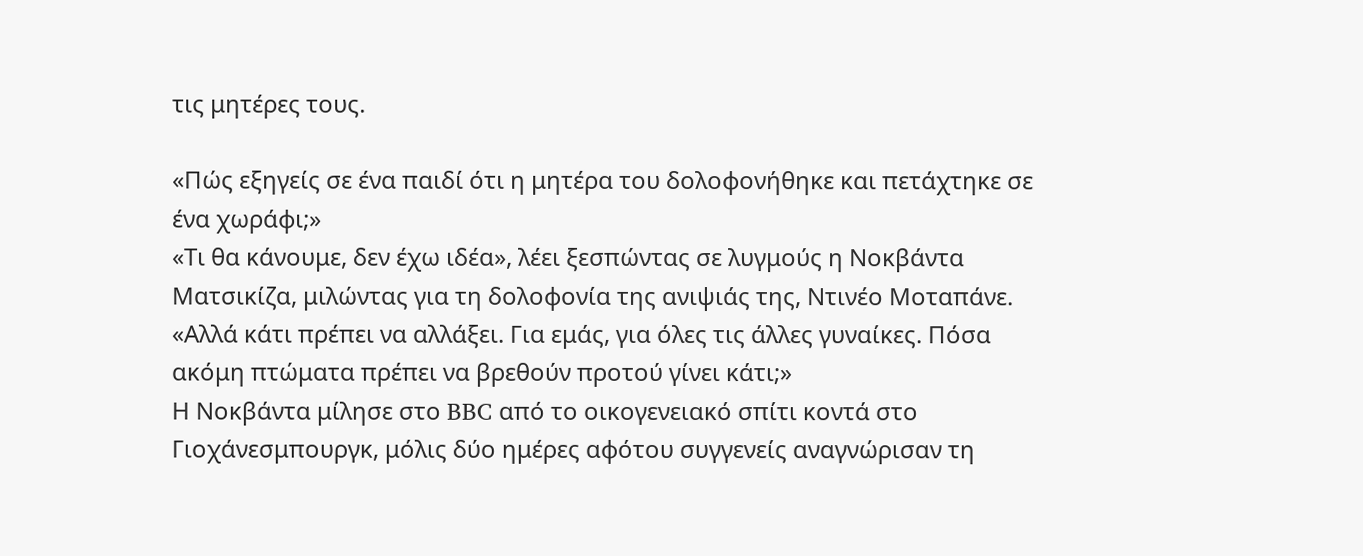τις μητέρες τους.

«Πώς εξηγείς σε ένα παιδί ότι η μητέρα του δολοφονήθηκε και πετάχτηκε σε ένα χωράφι;»
«Τι θα κάνουμε, δεν έχω ιδέα», λέει ξεσπώντας σε λυγμούς η Νοκβάντα Ματσικίζα, μιλώντας για τη δολοφονία της ανιψιάς της, Ντινέο Μοταπάνε.
«Αλλά κάτι πρέπει να αλλάξει. Για εμάς, για όλες τις άλλες γυναίκες. Πόσα ακόμη πτώματα πρέπει να βρεθούν προτού γίνει κάτι;»
Η Νοκβάντα μίλησε στο BBC από το οικογενειακό σπίτι κοντά στο Γιοχάνεσμπουργκ, μόλις δύο ημέρες αφότου συγγενείς αναγνώρισαν τη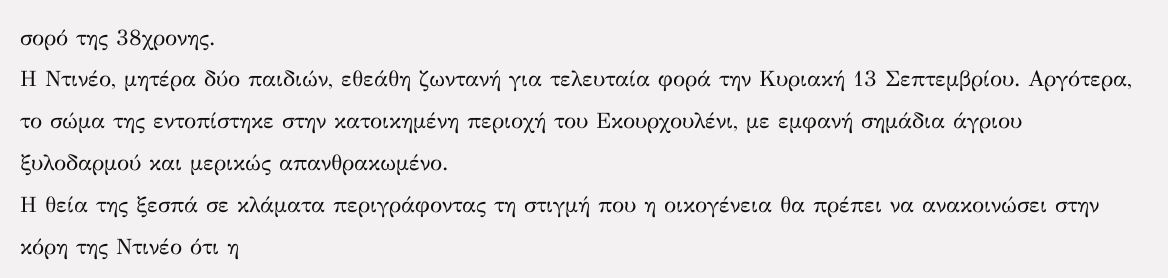σορό της 38χρονης.
Η Ντινέο, μητέρα δύο παιδιών, εθεάθη ζωντανή για τελευταία φορά την Κυριακή 13 Σεπτεμβρίου. Αργότερα, το σώμα της εντοπίστηκε στην κατοικημένη περιοχή του Εκουρχουλένι, με εμφανή σημάδια άγριου ξυλοδαρμού και μερικώς απανθρακωμένο.
Η θεία της ξεσπά σε κλάματα περιγράφοντας τη στιγμή που η οικογένεια θα πρέπει να ανακοινώσει στην κόρη της Ντινέο ότι η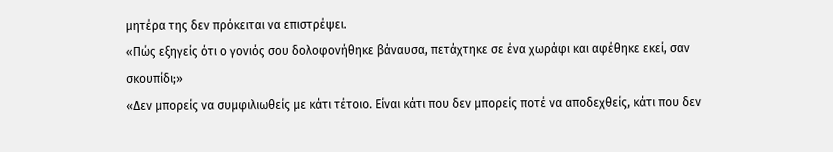μητέρα της δεν πρόκειται να επιστρέψει.
«Πώς εξηγείς ότι ο γονιός σου δολοφονήθηκε βάναυσα, πετάχτηκε σε ένα χωράφι και αφέθηκε εκεί, σαν σκουπίδι;»
«Δεν μπορείς να συμφιλιωθείς με κάτι τέτοιο. Είναι κάτι που δεν μπορείς ποτέ να αποδεχθείς, κάτι που δεν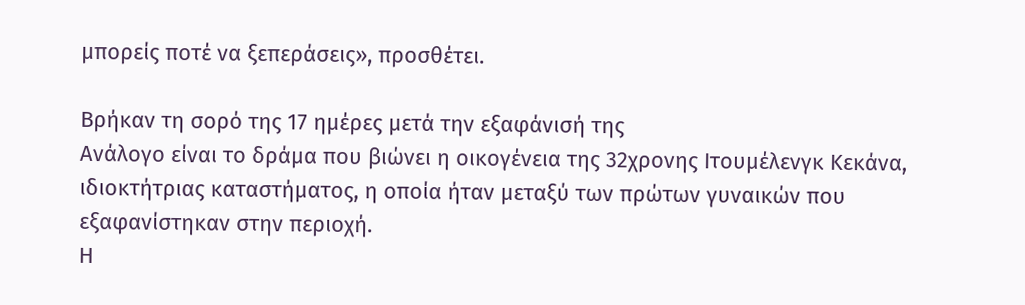μπορείς ποτέ να ξεπεράσεις», προσθέτει.

Βρήκαν τη σορό της 17 ημέρες μετά την εξαφάνισή της
Ανάλογο είναι το δράμα που βιώνει η οικογένεια της 32χρονης Ιτουμέλενγκ Κεκάνα, ιδιοκτήτριας καταστήματος, η οποία ήταν μεταξύ των πρώτων γυναικών που εξαφανίστηκαν στην περιοχή.
Η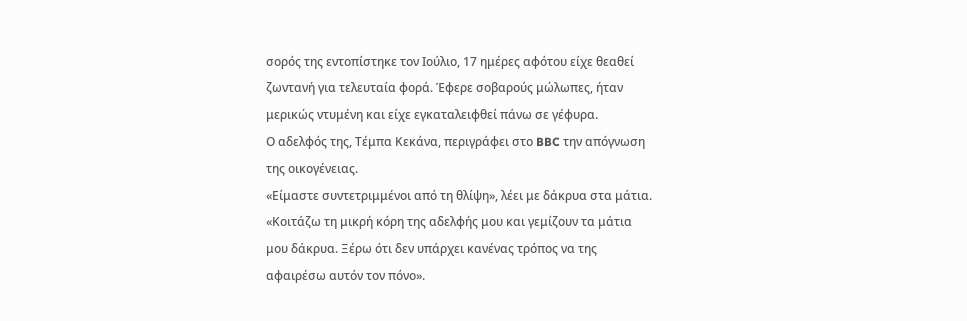σορός της εντοπίστηκε τον Ιούλιο, 17 ημέρες αφότου είχε θεαθεί ζωντανή για τελευταία φορά. Έφερε σοβαρούς μώλωπες, ήταν μερικώς ντυμένη και είχε εγκαταλειφθεί πάνω σε γέφυρα.
Ο αδελφός της, Τέμπα Κεκάνα, περιγράφει στο BBC την απόγνωση της οικογένειας.
«Είμαστε συντετριμμένοι από τη θλίψη», λέει με δάκρυα στα μάτια.
«Κοιτάζω τη μικρή κόρη της αδελφής μου και γεμίζουν τα μάτια μου δάκρυα. Ξέρω ότι δεν υπάρχει κανένας τρόπος να της αφαιρέσω αυτόν τον πόνο».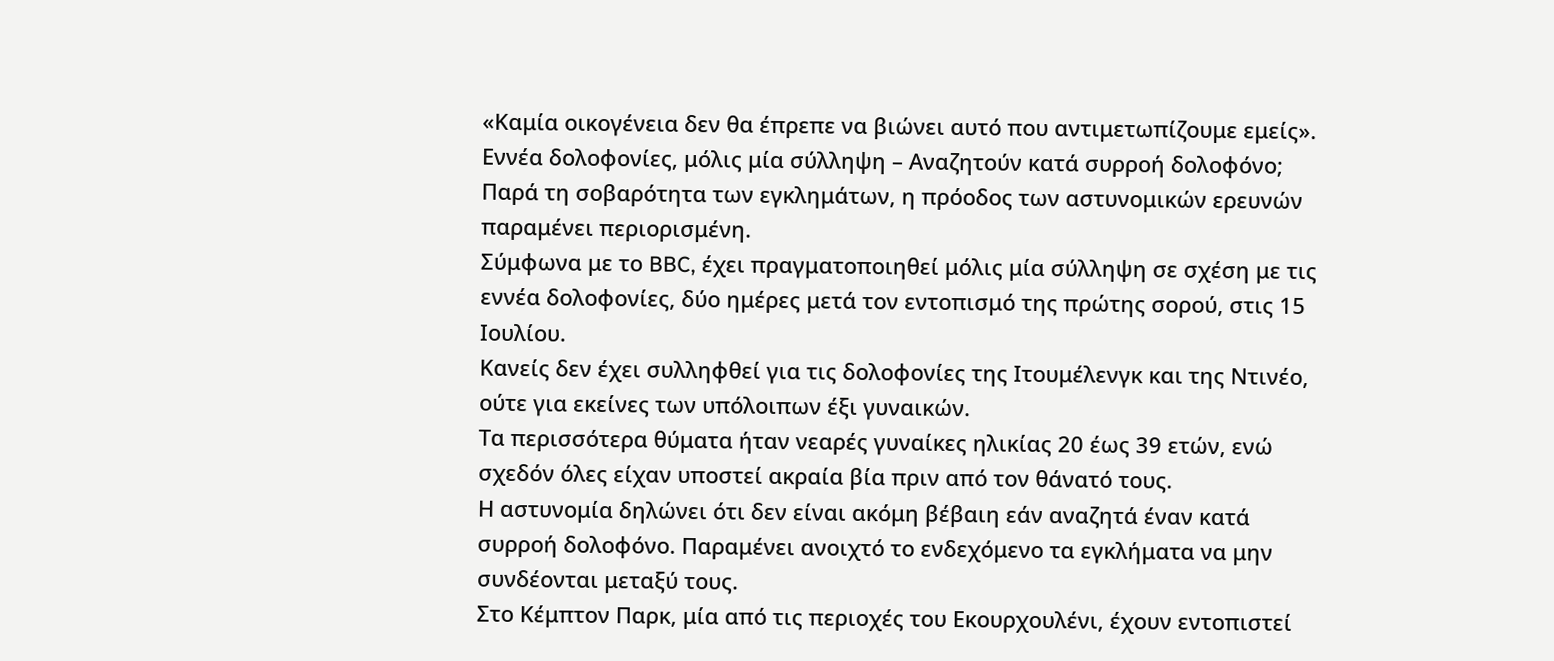«Καμία οικογένεια δεν θα έπρεπε να βιώνει αυτό που αντιμετωπίζουμε εμείς».
Εννέα δολοφονίες, μόλις μία σύλληψη – Αναζητούν κατά συρροή δολοφόνο;
Παρά τη σοβαρότητα των εγκλημάτων, η πρόοδος των αστυνομικών ερευνών παραμένει περιορισμένη.
Σύμφωνα με το BBC, έχει πραγματοποιηθεί μόλις μία σύλληψη σε σχέση με τις εννέα δολοφονίες, δύο ημέρες μετά τον εντοπισμό της πρώτης σορού, στις 15 Ιουλίου.
Κανείς δεν έχει συλληφθεί για τις δολοφονίες της Ιτουμέλενγκ και της Ντινέο, ούτε για εκείνες των υπόλοιπων έξι γυναικών.
Τα περισσότερα θύματα ήταν νεαρές γυναίκες ηλικίας 20 έως 39 ετών, ενώ σχεδόν όλες είχαν υποστεί ακραία βία πριν από τον θάνατό τους.
Η αστυνομία δηλώνει ότι δεν είναι ακόμη βέβαιη εάν αναζητά έναν κατά συρροή δολοφόνο. Παραμένει ανοιχτό το ενδεχόμενο τα εγκλήματα να μην συνδέονται μεταξύ τους.
Στο Κέμπτον Παρκ, μία από τις περιοχές του Εκουρχουλένι, έχουν εντοπιστεί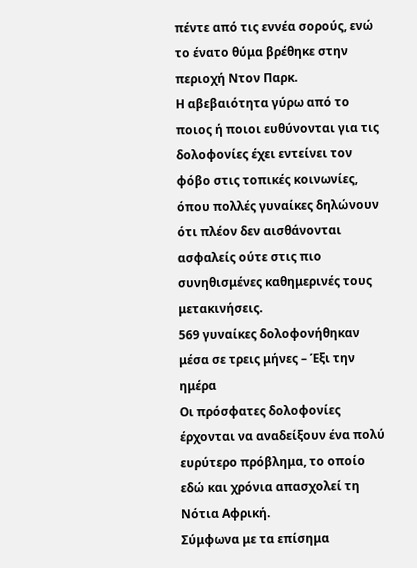πέντε από τις εννέα σορούς, ενώ το ένατο θύμα βρέθηκε στην περιοχή Ντον Παρκ.
Η αβεβαιότητα γύρω από το ποιος ή ποιοι ευθύνονται για τις δολοφονίες έχει εντείνει τον φόβο στις τοπικές κοινωνίες, όπου πολλές γυναίκες δηλώνουν ότι πλέον δεν αισθάνονται ασφαλείς ούτε στις πιο συνηθισμένες καθημερινές τους μετακινήσεις.
569 γυναίκες δολοφονήθηκαν μέσα σε τρεις μήνες – Έξι την ημέρα
Οι πρόσφατες δολοφονίες έρχονται να αναδείξουν ένα πολύ ευρύτερο πρόβλημα, το οποίο εδώ και χρόνια απασχολεί τη Νότια Αφρική.
Σύμφωνα με τα επίσημα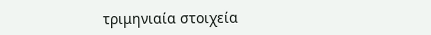τριμηνιαία στοιχεία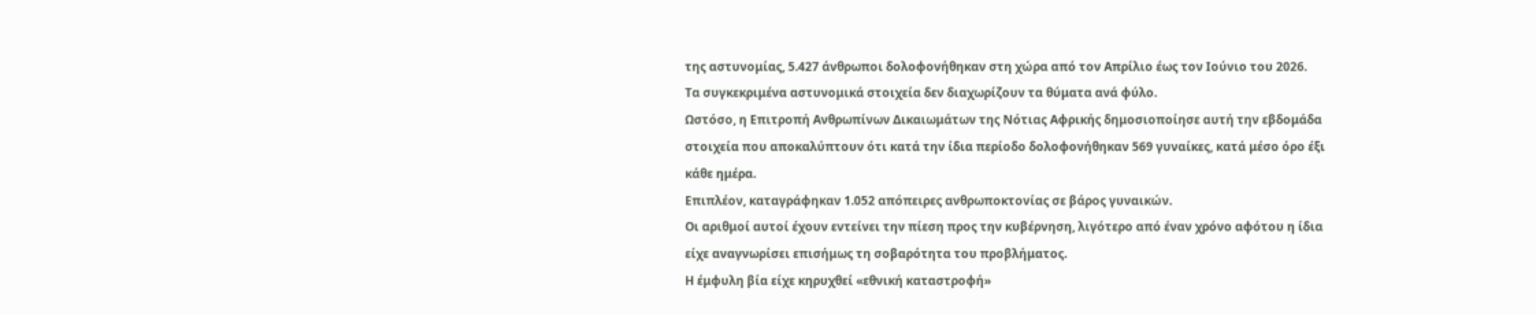της αστυνομίας, 5.427 άνθρωποι δολοφονήθηκαν στη χώρα από τον Απρίλιο έως τον Ιούνιο του 2026.
Τα συγκεκριμένα αστυνομικά στοιχεία δεν διαχωρίζουν τα θύματα ανά φύλο.
Ωστόσο, η Επιτροπή Ανθρωπίνων Δικαιωμάτων της Νότιας Αφρικής δημοσιοποίησε αυτή την εβδομάδα στοιχεία που αποκαλύπτουν ότι κατά την ίδια περίοδο δολοφονήθηκαν 569 γυναίκες, κατά μέσο όρο έξι κάθε ημέρα.
Επιπλέον, καταγράφηκαν 1.052 απόπειρες ανθρωποκτονίας σε βάρος γυναικών.
Οι αριθμοί αυτοί έχουν εντείνει την πίεση προς την κυβέρνηση, λιγότερο από έναν χρόνο αφότου η ίδια είχε αναγνωρίσει επισήμως τη σοβαρότητα του προβλήματος.
Η έμφυλη βία είχε κηρυχθεί «εθνική καταστροφή»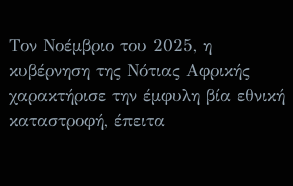Τον Νοέμβριο του 2025, η κυβέρνηση της Νότιας Αφρικής χαρακτήρισε την έμφυλη βία εθνική καταστροφή, έπειτα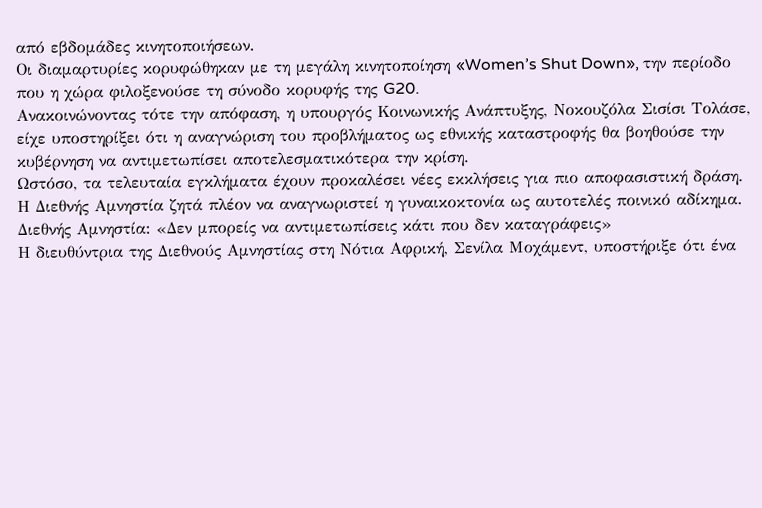από εβδομάδες κινητοποιήσεων.
Οι διαμαρτυρίες κορυφώθηκαν με τη μεγάλη κινητοποίηση «Women’s Shut Down», την περίοδο που η χώρα φιλοξενούσε τη σύνοδο κορυφής της G20.
Ανακοινώνοντας τότε την απόφαση, η υπουργός Κοινωνικής Ανάπτυξης, Νοκουζόλα Σισίσι Τολάσε, είχε υποστηρίξει ότι η αναγνώριση του προβλήματος ως εθνικής καταστροφής θα βοηθούσε την κυβέρνηση να αντιμετωπίσει αποτελεσματικότερα την κρίση.
Ωστόσο, τα τελευταία εγκλήματα έχουν προκαλέσει νέες εκκλήσεις για πιο αποφασιστική δράση.
Η Διεθνής Αμνηστία ζητά πλέον να αναγνωριστεί η γυναικοκτονία ως αυτοτελές ποινικό αδίκημα.
Διεθνής Αμνηστία: «Δεν μπορείς να αντιμετωπίσεις κάτι που δεν καταγράφεις»
Η διευθύντρια της Διεθνούς Αμνηστίας στη Νότια Αφρική, Σενίλα Μοχάμεντ, υποστήριξε ότι ένα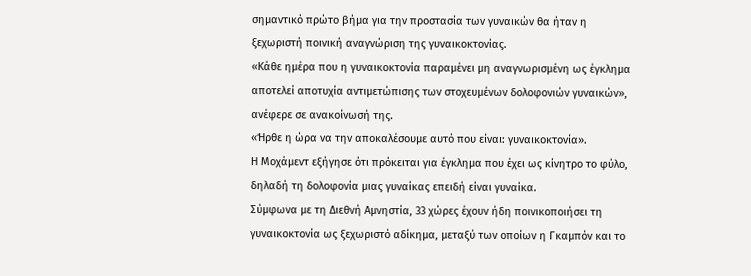σημαντικό πρώτο βήμα για την προστασία των γυναικών θα ήταν η ξεχωριστή ποινική αναγνώριση της γυναικοκτονίας.
«Κάθε ημέρα που η γυναικοκτονία παραμένει μη αναγνωρισμένη ως έγκλημα αποτελεί αποτυχία αντιμετώπισης των στοχευμένων δολοφονιών γυναικών», ανέφερε σε ανακοίνωσή της.
«Ήρθε η ώρα να την αποκαλέσουμε αυτό που είναι: γυναικοκτονία».
Η Μοχάμεντ εξήγησε ότι πρόκειται για έγκλημα που έχει ως κίνητρο το φύλο, δηλαδή τη δολοφονία μιας γυναίκας επειδή είναι γυναίκα.
Σύμφωνα με τη Διεθνή Αμνηστία, 33 χώρες έχουν ήδη ποινικοποιήσει τη γυναικοκτονία ως ξεχωριστό αδίκημα, μεταξύ των οποίων η Γκαμπόν και το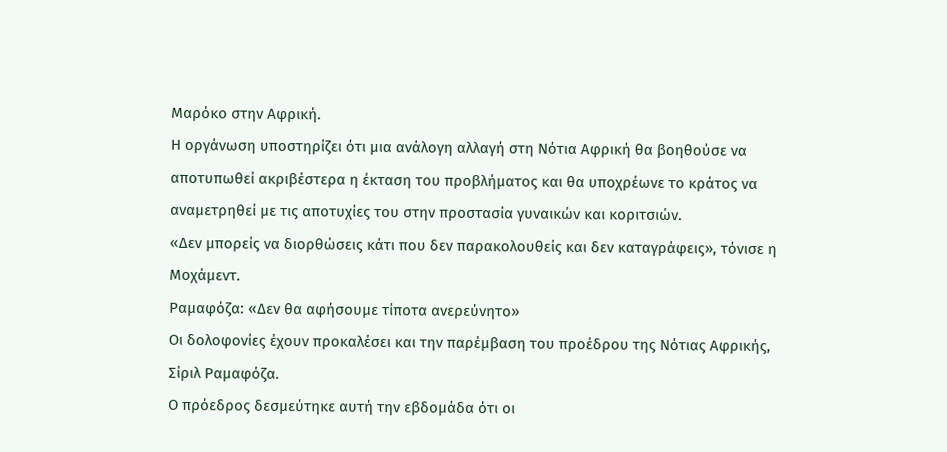Μαρόκο στην Αφρική.
Η οργάνωση υποστηρίζει ότι μια ανάλογη αλλαγή στη Νότια Αφρική θα βοηθούσε να αποτυπωθεί ακριβέστερα η έκταση του προβλήματος και θα υποχρέωνε το κράτος να αναμετρηθεί με τις αποτυχίες του στην προστασία γυναικών και κοριτσιών.
«Δεν μπορείς να διορθώσεις κάτι που δεν παρακολουθείς και δεν καταγράφεις», τόνισε η Μοχάμεντ.
Ραμαφόζα: «Δεν θα αφήσουμε τίποτα ανερεύνητο»
Οι δολοφονίες έχουν προκαλέσει και την παρέμβαση του προέδρου της Νότιας Αφρικής, Σίριλ Ραμαφόζα.
Ο πρόεδρος δεσμεύτηκε αυτή την εβδομάδα ότι οι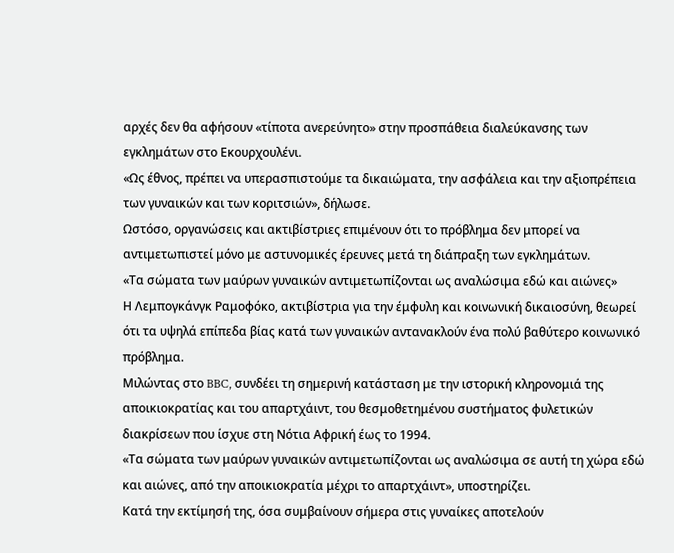αρχές δεν θα αφήσουν «τίποτα ανερεύνητο» στην προσπάθεια διαλεύκανσης των εγκλημάτων στο Εκουρχουλένι.
«Ως έθνος, πρέπει να υπερασπιστούμε τα δικαιώματα, την ασφάλεια και την αξιοπρέπεια των γυναικών και των κοριτσιών», δήλωσε.
Ωστόσο, οργανώσεις και ακτιβίστριες επιμένουν ότι το πρόβλημα δεν μπορεί να αντιμετωπιστεί μόνο με αστυνομικές έρευνες μετά τη διάπραξη των εγκλημάτων.
«Τα σώματα των μαύρων γυναικών αντιμετωπίζονται ως αναλώσιμα εδώ και αιώνες»
Η Λεμπογκάνγκ Ραμοφόκο, ακτιβίστρια για την έμφυλη και κοινωνική δικαιοσύνη, θεωρεί ότι τα υψηλά επίπεδα βίας κατά των γυναικών αντανακλούν ένα πολύ βαθύτερο κοινωνικό πρόβλημα.
Μιλώντας στο BBC, συνδέει τη σημερινή κατάσταση με την ιστορική κληρονομιά της αποικιοκρατίας και του απαρτχάιντ, του θεσμοθετημένου συστήματος φυλετικών διακρίσεων που ίσχυε στη Νότια Αφρική έως το 1994.
«Τα σώματα των μαύρων γυναικών αντιμετωπίζονται ως αναλώσιμα σε αυτή τη χώρα εδώ και αιώνες, από την αποικιοκρατία μέχρι το απαρτχάιντ», υποστηρίζει.
Κατά την εκτίμησή της, όσα συμβαίνουν σήμερα στις γυναίκες αποτελούν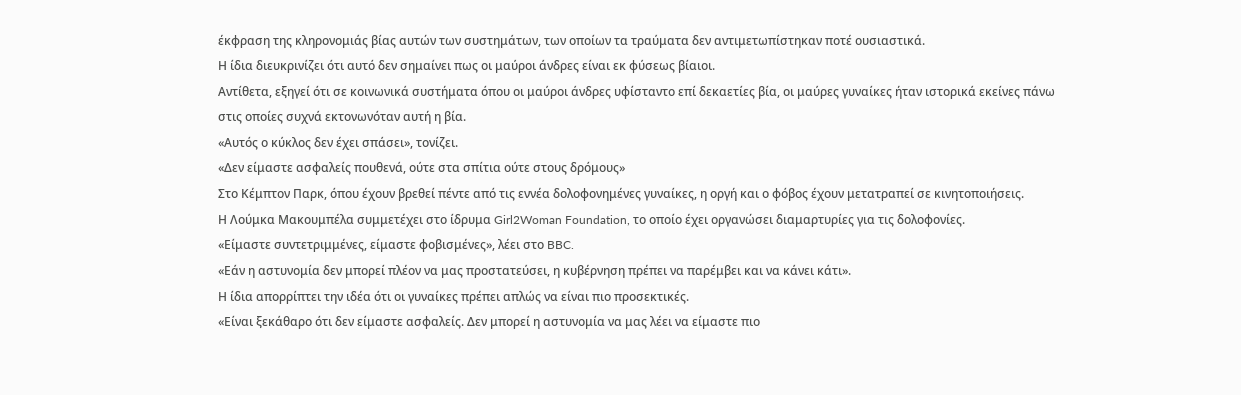έκφραση της κληρονομιάς βίας αυτών των συστημάτων, των οποίων τα τραύματα δεν αντιμετωπίστηκαν ποτέ ουσιαστικά.
Η ίδια διευκρινίζει ότι αυτό δεν σημαίνει πως οι μαύροι άνδρες είναι εκ φύσεως βίαιοι.
Αντίθετα, εξηγεί ότι σε κοινωνικά συστήματα όπου οι μαύροι άνδρες υφίσταντο επί δεκαετίες βία, οι μαύρες γυναίκες ήταν ιστορικά εκείνες πάνω στις οποίες συχνά εκτονωνόταν αυτή η βία.
«Αυτός ο κύκλος δεν έχει σπάσει», τονίζει.
«Δεν είμαστε ασφαλείς πουθενά, ούτε στα σπίτια ούτε στους δρόμους»
Στο Κέμπτον Παρκ, όπου έχουν βρεθεί πέντε από τις εννέα δολοφονημένες γυναίκες, η οργή και ο φόβος έχουν μετατραπεί σε κινητοποιήσεις.
Η Λούμκα Μακουμπέλα συμμετέχει στο ίδρυμα Girl2Woman Foundation, το οποίο έχει οργανώσει διαμαρτυρίες για τις δολοφονίες.
«Είμαστε συντετριμμένες, είμαστε φοβισμένες», λέει στο BBC.
«Εάν η αστυνομία δεν μπορεί πλέον να μας προστατεύσει, η κυβέρνηση πρέπει να παρέμβει και να κάνει κάτι».
Η ίδια απορρίπτει την ιδέα ότι οι γυναίκες πρέπει απλώς να είναι πιο προσεκτικές.
«Είναι ξεκάθαρο ότι δεν είμαστε ασφαλείς. Δεν μπορεί η αστυνομία να μας λέει να είμαστε πιο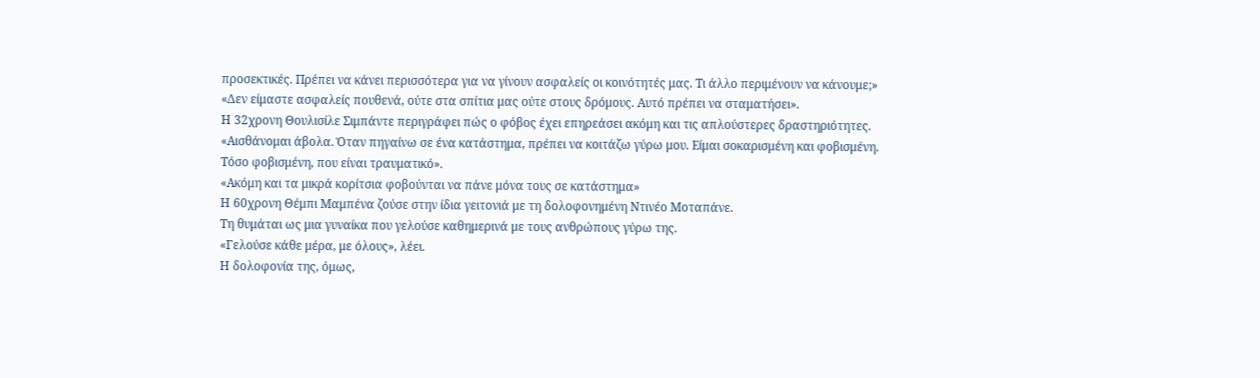προσεκτικές. Πρέπει να κάνει περισσότερα για να γίνουν ασφαλείς οι κοινότητές μας. Τι άλλο περιμένουν να κάνουμε;»
«Δεν είμαστε ασφαλείς πουθενά, ούτε στα σπίτια μας ούτε στους δρόμους. Αυτό πρέπει να σταματήσει».
Η 32χρονη Θουλισίλε Σιμπάντε περιγράφει πώς ο φόβος έχει επηρεάσει ακόμη και τις απλούστερες δραστηριότητες.
«Αισθάνομαι άβολα. Όταν πηγαίνω σε ένα κατάστημα, πρέπει να κοιτάζω γύρω μου. Είμαι σοκαρισμένη και φοβισμένη. Τόσο φοβισμένη, που είναι τραυματικό».
«Ακόμη και τα μικρά κορίτσια φοβούνται να πάνε μόνα τους σε κατάστημα»
Η 60χρονη Θέμπι Μαμπένα ζούσε στην ίδια γειτονιά με τη δολοφονημένη Ντινέο Μοταπάνε.
Τη θυμάται ως μια γυναίκα που γελούσε καθημερινά με τους ανθρώπους γύρω της.
«Γελούσε κάθε μέρα, με όλους», λέει.
Η δολοφονία της, όμως,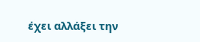έχει αλλάξει την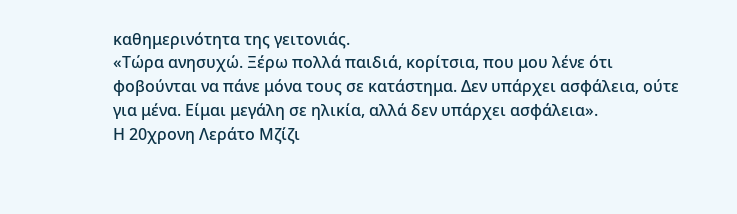καθημερινότητα της γειτονιάς.
«Τώρα ανησυχώ. Ξέρω πολλά παιδιά, κορίτσια, που μου λένε ότι φοβούνται να πάνε μόνα τους σε κατάστημα. Δεν υπάρχει ασφάλεια, ούτε για μένα. Είμαι μεγάλη σε ηλικία, αλλά δεν υπάρχει ασφάλεια».
Η 20χρονη Λεράτο Μζίζι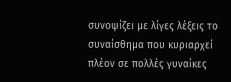συνοψίζει με λίγες λέξεις το συναίσθημα που κυριαρχεί πλέον σε πολλές γυναίκες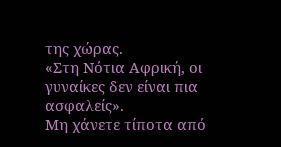της χώρας.
«Στη Νότια Αφρική, οι γυναίκες δεν είναι πια ασφαλείς».
Μη χάνετε τίποτα από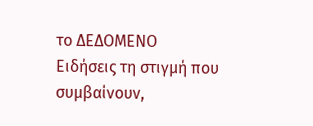το ΔΕΔΟΜΕΝΟ
Ειδήσεις τη στιγμή που συμβαίνουν,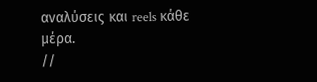αναλύσεις και reels κάθε μέρα.
//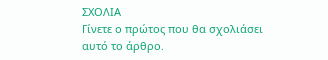ΣΧΟΛΙΑ
Γίνετε ο πρώτος που θα σχολιάσει αυτό το άρθρο.